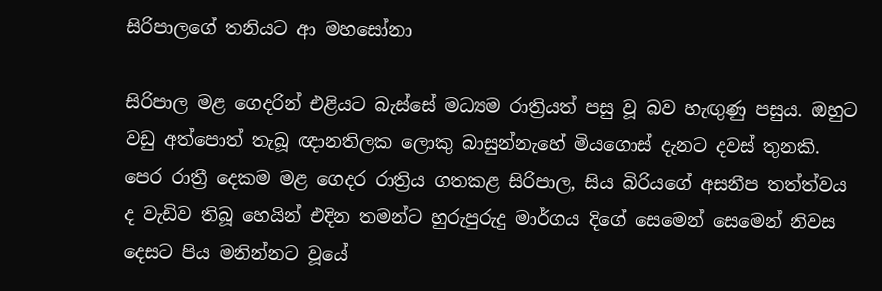සිරිපාලගේ තනියට ආ මහසෝනා

සිරිපාල මළ ගෙදරින් එළියට බැස්සේ මධ්‍යම රාත්‍රියත් පසු වූ බව හැඟුණු පසුය. ඔහුට වඩු අත්පොත් තැබූ ඥානතිලක ලොකු බාසුන්නැහේ මියගොස් දැනට දවස් තුනකි. පෙර රාත්‍රී දෙකම මළ ගෙදර රාත්‍රිය ගතකළ සිරිපාල, සිය බිරියගේ අසනීප තත්ත්වය ද වැඩිව තිබූ හෙයින් එදින තමන්ට හුරුපුරුදු මාර්ගය දිගේ සෙමෙන් සෙමෙන් නිවස දෙසට පිය මනින්නට වූයේ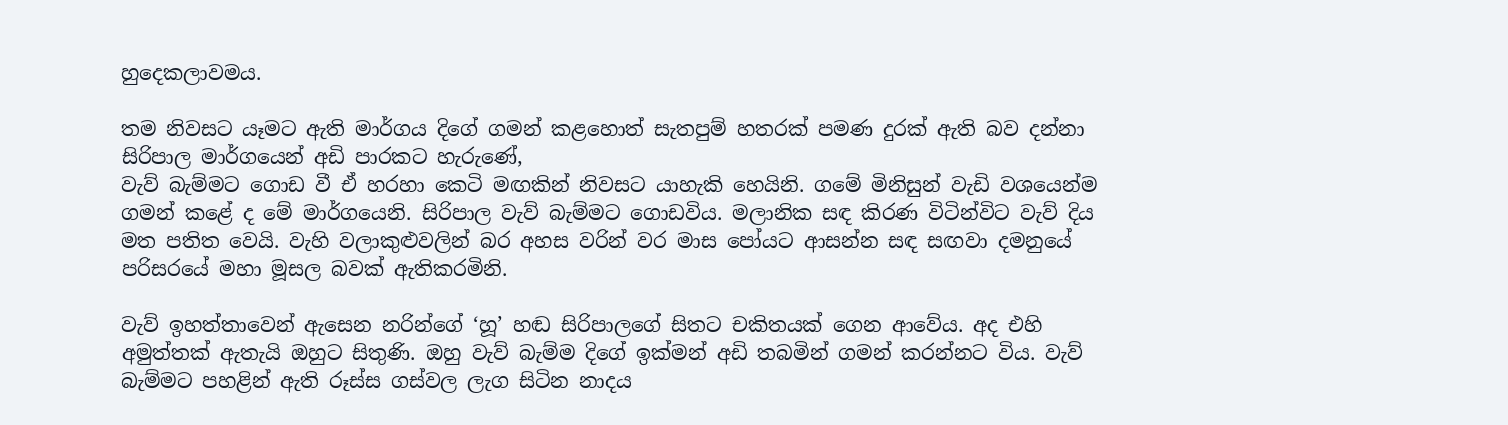හුදෙකලාවමය.

තම නිවසට යෑමට ඇති මාර්ගය දිගේ ගමන් කළහොත් සැතපුම් හතරක් පමණ දුරක් ඇති බව දන්නා සිරිපාල මාර්ගයෙන් අඩි පාරකට හැරුණේ,
වැව් බැම්මට ගොඩ වී ඒ හරහා කෙටි මඟකින් නිවසට යාහැකි හෙයිනි. ගමේ මිනිසුන් වැඩි වශයෙන්ම ගමන් කළේ ද මේ මාර්ගයෙනි. සිරිපාල වැව් බැම්මට ගොඩවිය. මලානික සඳ කිරණ විටින්විට වැව් දිය මත පතිත වෙයි. වැහි වලාකුළුවලින් බර අහස වරින් වර මාස පෝයට ආසන්න සඳ සඟවා දමනුයේ පරිසරයේ මහා මූසල බවක් ඇතිකරමිනි.

වැව් ඉහත්තාවෙන් ඇසෙන නරින්ගේ ‘හූ’ හඬ සිරිපාලගේ සිතට චකිතයක් ගෙන ආවේය. අද එහි අමුත්තක් ඇතැයි ඔහුට සිතුණි. ඔහු වැව් බැම්ම දිගේ ඉක්මන් අඩි තබමින් ගමන් කරන්නට විය. වැව් බැම්මට පහළින් ඇති රූස්ස ගස්වල ලැග සිටින නාදය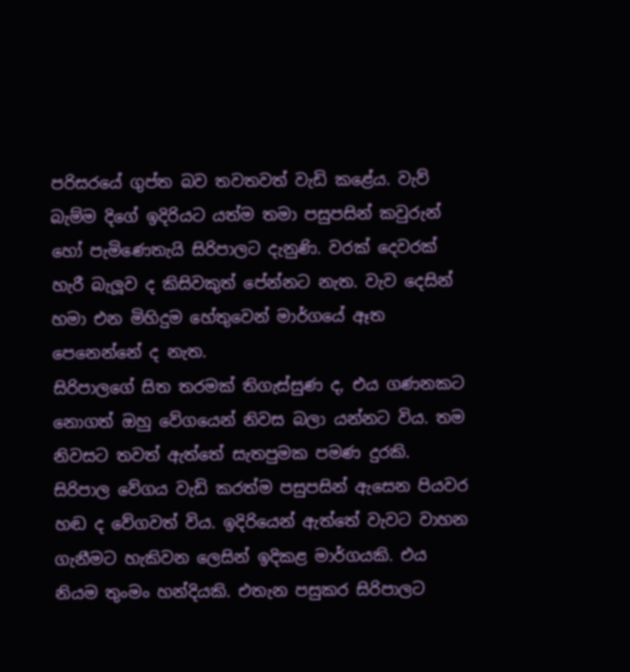පරිසරයේ ගුප්ත බව තවතවත් වැඩි කළේය. වැව් බැම්ම දිගේ ඉදිරියට යත්ම තමා පසුපසින් කවුරුන් හෝ පැමිණෙතැයි සිරිපාලට දැනුණි. වරක් දෙවරක් හැරී බැලූව ද කිසිවකුත් පේන්නට නැත. වැව දෙසින් හමා එන මිහිදුම හේතුවෙන් මාර්ගයේ ඈත පෙනෙන්නේ ද නැත.
සිරිපාලගේ සිත තරමක් තිගැස්සුණ ද, එය ගණනකට නොගත් ඔහු වේගයෙන් නිවස බලා යන්නට විය. තම නිවසට තවත් ඇත්තේ සැතපුමක පමණ දුරකි. සිරිපාල වේගය වැඩි කරත්ම පසුපසින් ඇසෙන පියවර හඬ ද වේගවත් විය. ඉදිරියෙන් ඇත්තේ වැවට වාහන ගැනීමට හැකිවන ලෙසින් ඉදිකළ මාර්ගයකි. එය නියම තුංමං හන්දියකි. එතැන පසුකර සිරිපාලට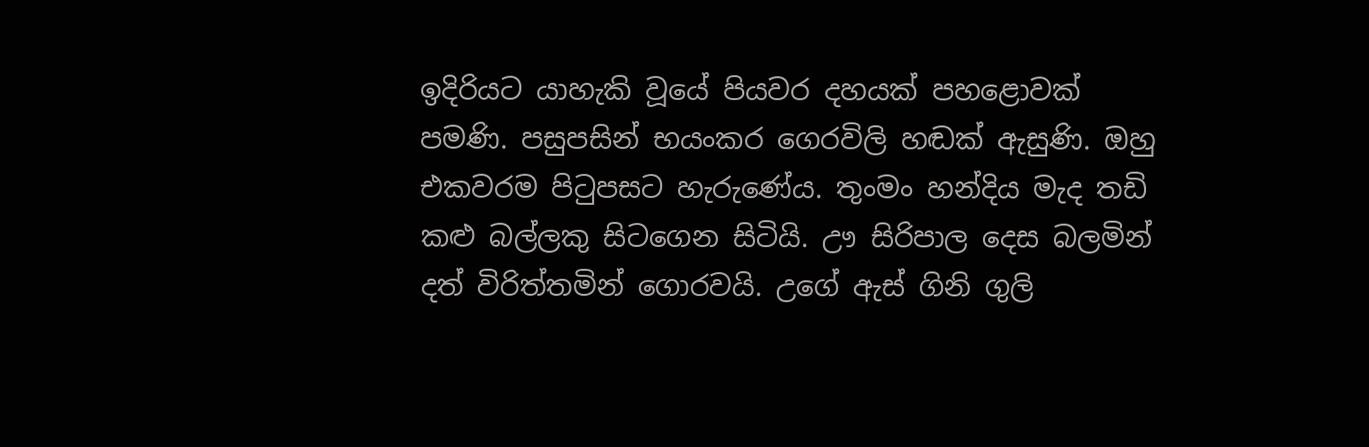ඉදිරියට යාහැකි වූයේ පියවර දහයක් පහළොවක් පමණි. පසුපසින් භයංකර ගෙරවිලි හඬක් ඇසුණි. ඔහු එකවරම පිටුපසට හැරුණේය. තුංමං හන්දිය මැද තඩි කළු බල්ලකු සිටගෙන සිටියි. ඌ සිරිපාල දෙස බලමින් දත් විරිත්තමින් ගොරවයි. උගේ ඇස් ගිනි ගුලි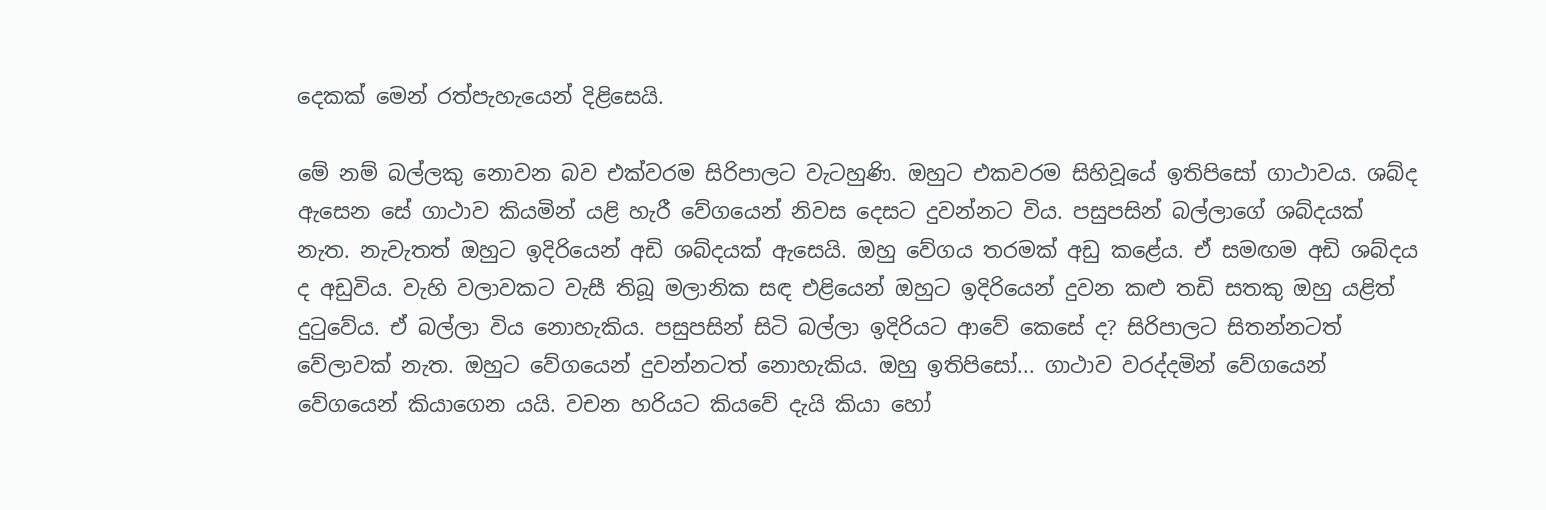දෙකක් මෙන් රත්පැහැයෙන් දිළිසෙයි.

මේ නම් බල්ලකු නොවන බව එක්වරම සිරිපාලට වැටහුණි. ඔහුට එකවරම සිහිවූයේ ඉතිපිසෝ ගාථාවය. ශබ්ද ඇසෙන සේ ගාථාව කියමින් යළි හැරී වේගයෙන් නිවස දෙසට දුවන්නට විය. පසුපසින් බල්ලාගේ ශබ්දයක් නැත. නැවැතත් ඔහුට ඉදිරියෙන් අඩි ශබ්දයක් ඇසෙයි. ඔහු වේගය තරමක් අඩු කළේය. ඒ සමඟම අඩි ශබ්දය ද අඩුවිය. වැහි වලාවකට වැසී තිබූ මලානික සඳ එළියෙන් ඔහුට ඉදිරියෙන් දුවන කළු තඩි සතකු ඔහු යළිත් දුටුවේය. ඒ බල්ලා විය නොහැකිය. පසුපසින් සිටි බල්ලා ඉදිරියට ආවේ කෙසේ ද? සිරිපාලට සිතන්නටත් වේලාවක් නැත. ඔහුට වේගයෙන් දුවන්නටත් නොහැකිය. ඔහු ඉතිපිසෝ... ගාථාව වරද්දමින් වේගයෙන් වේගයෙන් කියාගෙන යයි. වචන හරියට කියවේ දැයි කියා හෝ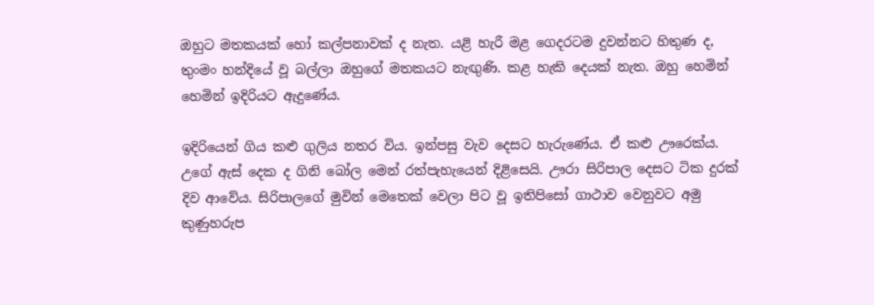ඔහුට මතකයක් හෝ කල්පනාවක් ද නැත. යළි හැරී මළ ගෙදරටම දුවන්නට හිතුණ ද, තුංමං හන්දියේ වූ බල්ලා ඔහුගේ මතකයට නැඟුණි. කළ හැකි දෙයක් නැත. ඔහු හෙමින් හෙමින් ඉදිරියට ඇදුණේය.

ඉදිරියෙන් ගිය කළු ගුලිය නතර විය. ඉන්පසු වැව දෙසට හැරුණේය. ඒ කළු ඌරෙක්ය. උගේ ඇස් දෙක ද ගිනි බෝල මෙන් රත්පැහැයෙන් දිළිසෙයි. ඌරා සිරිපාල දෙසට ටික දුරක් දිව ආවේය. සිරිපාලගේ මුවින් මෙතෙක් වෙලා පිට වූ ඉතිපිසෝ ගාථාව වෙනුවට අමු කුණුහරුප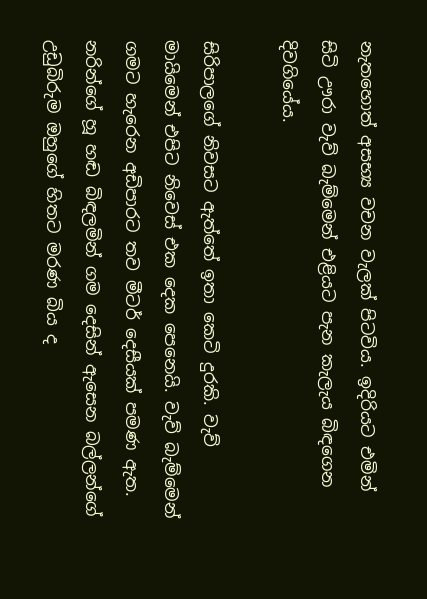නැතහොත් අසභ්‍ය වචන වැලක් පිටවිය. ඉදිරියට එමින් සිටි ඌරා වැව් බැම්මෙන් එළියට පැන කැලැය බිඳගෙන දිවගියේය.

සිරිපාලගේ නිවසට ඇත්තේ ඉතා කෙටි දුරකි. වැව් මායිමෙන් එපිට නිවෙස් එක දෙක පෙනෙයි. වැව් බැම්මෙන් ගමට හැරෙන අඩිපාරට තව මීටර් දෙසීයක් පමණ ඇත. නරින්ගේ හූ හඬ බිඳලමින් ගම දෙසින් ඇසෙන බල්ලන්ගේ උඩුබිරුම ඔහුගේ හිතට මරණ බිය ද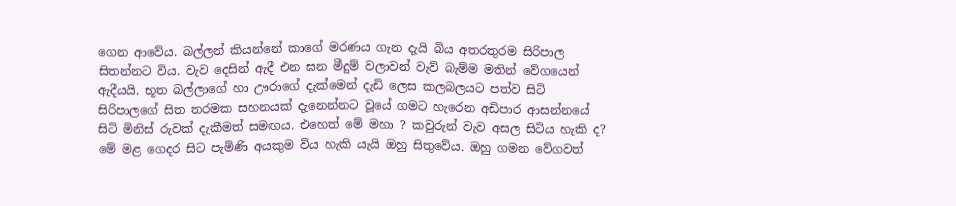ගෙන ආවේය. බල්ලන් කියන්නේ කාගේ මරණය ගැන දැයි බිය අතරතුරම සිරිපාල සිතන්නට විය. වැව දෙසින් ඇදී එන ඝන මීදුම් වලාවන් වැව් බැම්ම මතින් වේගයෙන් ඇදීයයි. භූත බල්ලාගේ හා ඌරාගේ දැක්මෙන් දැඩි ලෙස කලබලයට පත්ව සිටි සිරිපාලගේ සිත තරමක සහනයක් දැනෙන්නට වූයේ ගමට හැරෙන අඩිපාර ආසන්නයේ සිටි මිනිස් රුවක් දැකීමත් සමඟය. එහෙත් මේ මහා ? කවුරුන් වැව අසල සිටිය හැකි ද? මේ මළ ගෙදර සිට පැමිණි අයකුම විය හැකි යැයි ඔහු සිතුවේය. ඔහු ගමන වේගවත්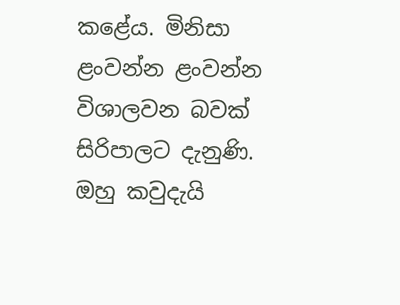කළේය. මිනිසා ළංවන්න ළංවන්න විශාලවන බවක් සිරිපාලට දැනුණි. ඔහු කවුදැයි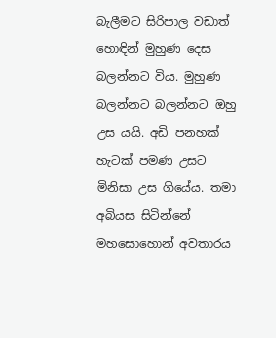බැලීමට සිරිපාල වඩාත් හොඳින් මුහුණ දෙස බලන්නට විය. මුහුණ බලන්නට බලන්නට ඔහු උස යයි. අඩි පනහක් හැටක් පමණ උසට මිනිසා උස ගියේය. තමා අබියස සිටින්නේ මහසොහොන් අවතාරය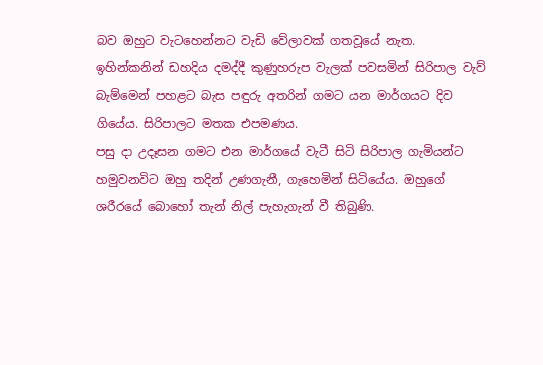බව ඔහුට වැටහෙන්නට වැඩි වේලාවක් ගතවූයේ නැත. ඉහින්කනින් ඩහදිය දමද්දී කුණුහරුප වැලක් පවසමින් සිරිපාල වැව් බැම්මෙන් පහළට බැස පඳුරු අතරින් ගමට යන මාර්ගයට දිව ගියේය. සිරිපාලට මතක එපමණය.
පසු දා උදෑසන ගමට එන මාර්ගයේ වැටී සිටි සිරිපාල ගැමියන්ට හමුවනවිට ඔහු තදින් උණගැනී, ගැහෙමින් සිටියේය. ඔහුගේ ශරීරයේ බොහෝ තැන් නිල් පැහැගැන් වී තිබුණි.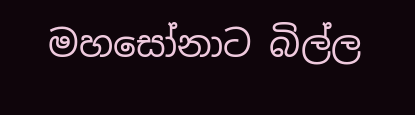මහසෝනාට බිල්ල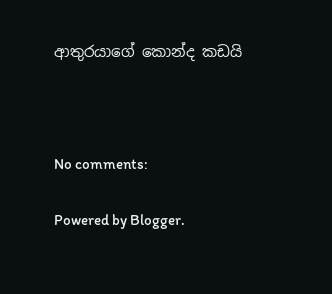ආතුරයාගේ කොන්ද කඩයි



No comments:

Powered by Blogger.